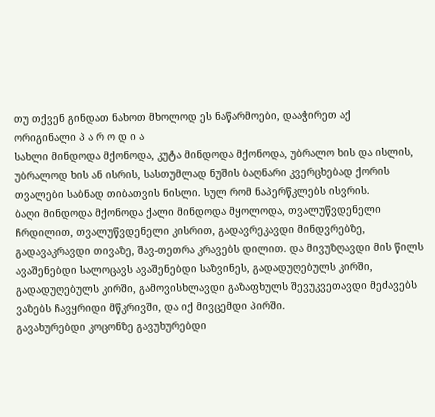თუ თქვენ გინდათ ნახოთ მხოლოდ ეს ნაწარმოები, დააჭირეთ აქ
ორიგინალი პ ა რ ო დ ი ა
სახლი მინდოდა მქონოდა, კუტა მინდოდა მქონოდა, უბრალო ხის და ისლის, უბრალოდ ხის ან ისრის, სასთუმლად ნუშის ბაღნარი კვერცხებად ქორის თვალები საბნად თიბათვის ნისლი. სულ რომ ნაპერწკლებს ისვრის.
ბაღი მინდოდა მქონოდა ქალი მინდოდა მყოლოდა, თვალუწვდენელი ჩრდილით, თვალუწვდენელი კისრით, გადავრეკავდი მინდვრებზე, გადავაკრავდი თივაზე, შავ-თეთრა კრავებს დილით. და მივუზღავდი მის წილს
ავაშენებდი სალოცავს ავაშენებდი საზვინეს, გადადუღებულს კირში, გადადუღებულს კირში, გამოვისხლავდი გაზაფხულს შევუკვეთავდი მეძავებს ვაზებს ჩავყრიდი მწკრივში, და იქ მივცემდი პირში.
გავახურებდი კოცონზე გავუხურებდი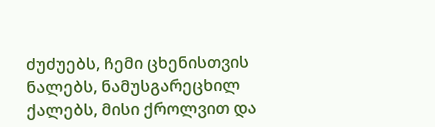ძუძუებს, ჩემი ცხენისთვის ნალებს, ნამუსგარეცხილ ქალებს, მისი ქროლვით და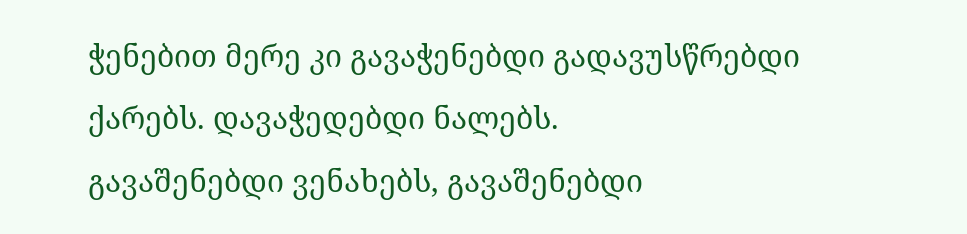ჭენებით მერე კი გავაჭენებდი გადავუსწრებდი ქარებს. დავაჭედებდი ნალებს.
გავაშენებდი ვენახებს, გავაშენებდი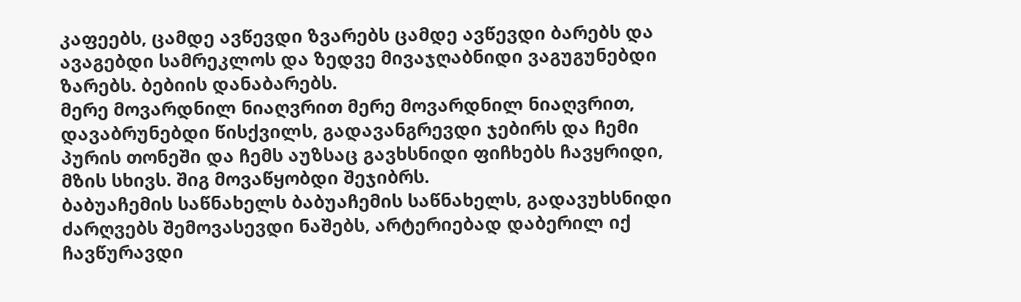კაფეებს, ცამდე ავწევდი ზვარებს ცამდე ავწევდი ბარებს და ავაგებდი სამრეკლოს და ზედვე მივაჯღაბნიდი ვაგუგუნებდი ზარებს. ბებიის დანაბარებს.
მერე მოვარდნილ ნიაღვრით მერე მოვარდნილ ნიაღვრით, დავაბრუნებდი წისქვილს, გადავანგრევდი ჯებირს და ჩემი პურის თონეში და ჩემს აუზსაც გავხსნიდი ფიჩხებს ჩავყრიდი, მზის სხივს. შიგ მოვაწყობდი შეჯიბრს.
ბაბუაჩემის საწნახელს ბაბუაჩემის საწნახელს, გადავუხსნიდი ძარღვებს შემოვასევდი ნაშებს, არტერიებად დაბერილ იქ ჩავწურავდი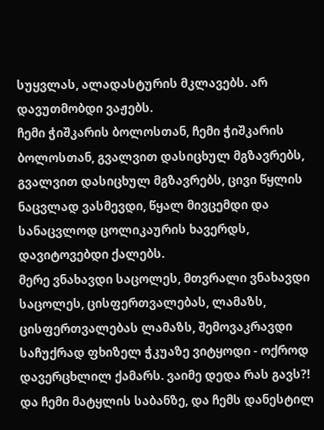სუყვლას, ალადასტურის მკლავებს. არ დავუთმობდი ვაჟებს.
ჩემი ჭიშკარის ბოლოსთან, ჩემი ჭიშკარის ბოლოსთან, გვალვით დასიცხულ მგზავრებს, გვალვით დასიცხულ მგზავრებს, ცივი წყლის ნაცვლად ვასმევდი, წყალ მივცემდი და სანაცვლოდ ცოლიკაურის ხავერდს, დავიტოვებდი ქალებს.
მერე ვნახავდი საცოლეს, მთვრალი ვნახავდი საცოლეს, ცისფერთვალებას, ლამაზს, ცისფერთვალებას ლამაზს, შემოვაკრავდი საჩუქრად ფხიზელ ჭკუაზე ვიტყოდი - ოქროდ დავერცხლილ ქამარს. ვაიმე დედა რას გავს?!
და ჩემი მატყლის საბანზე, და ჩემს დანესტილ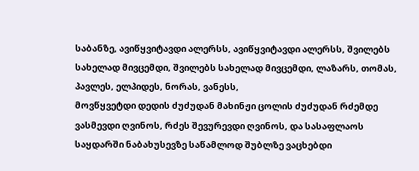საბანზე, ავიწყვიტავდი ალერსს, ავიწყვიტავდი ალერსს, შვილებს სახელად მივცემდი, შვილებს სახელად მივცემდი, ლაზარს, თომას, პავლეს, ელპიდეს, ნორას, ვანესს,
მოვწყვეტდი დედის ძუძუდან მახინჟი ცოლის ძუძუდან რძემდე ვასმევდი ღვინოს, რძეს შევურევდი ღვინოს, და სასაფლაოს საყდარში ნაბახუსევზე საწამლოდ შუბლზე ვაცხებდი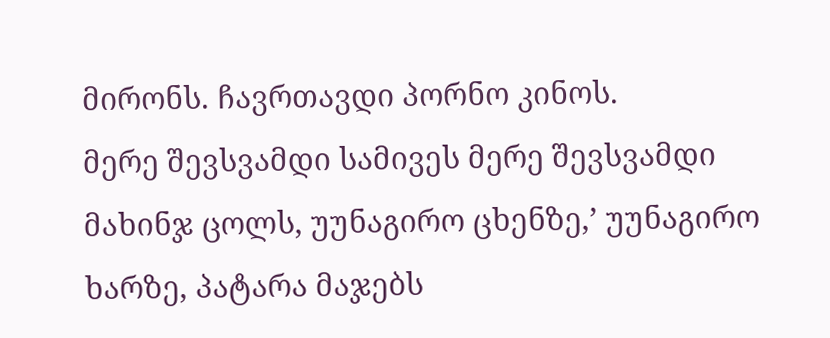მირონს. ჩავრთავდი პორნო კინოს.
მერე შევსვამდი სამივეს მერე შევსვამდი მახინჯ ცოლს, უუნაგირო ცხენზე,’ უუნაგირო ხარზე, პატარა მაჯებს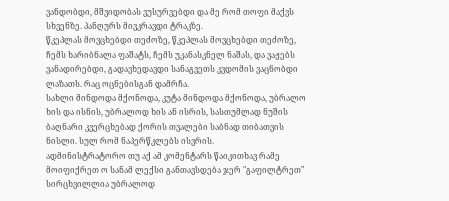ვანდობდი, მშვიდობას ვუსურვებდი და მე რომ თოფი მაქვს სხვენზე. პანღურს მივკრავდი ტრაკზე.
წკეპლას მოვცხებდი თეძოზე, წკეპლას მოვცხებდი თეძოზე, ჩემს ხარიბნალა ფაშატს, ჩემს უკანასკნელ ნაშას, და ვაჟებს ვანადირებდი, გადავხედავდი სანაგვეთს კვდომის ვაცნობდი ლაზათს. რაც ოცნებისგან დამრჩა.
სახლი მინდოდა მქონოდა, კუტა მინდოდა მქონოდა, უბრალო ხის და ისნის, უბრალოდ ხის ან ისრის, სასთუმლად ნუშის ბაღნარი კვერცხებად ქორის თვალები საბნად თიბათვის ნისლი. სულ რომ ნაპერწკლებს ისვრის.
ადმინისტრატორო თუ აქ ამ კომენტარს წაიკითხავ რამე მოიფიქრეთ ო სანამ ლექსი განთავსდება ჯერ "გაფილტრეთ" სირცხვილლია უბრალოდ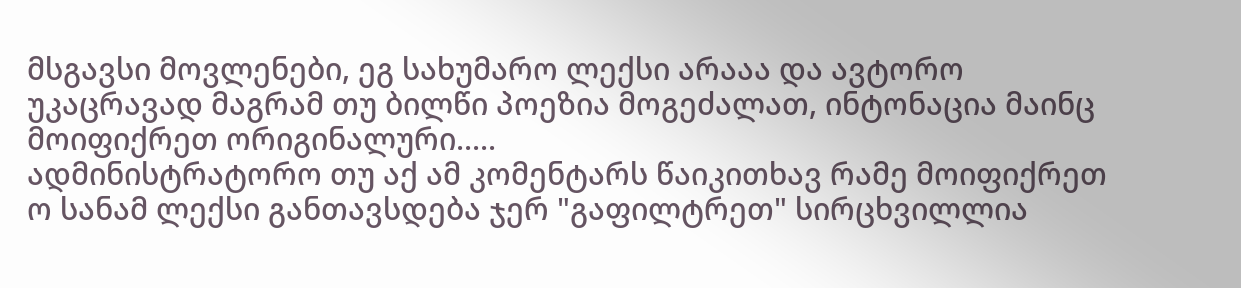მსგავსი მოვლენები, ეგ სახუმარო ლექსი არააა და ავტორო უკაცრავად მაგრამ თუ ბილწი პოეზია მოგეძალათ, ინტონაცია მაინც მოიფიქრეთ ორიგინალური.....
ადმინისტრატორო თუ აქ ამ კომენტარს წაიკითხავ რამე მოიფიქრეთ ო სანამ ლექსი განთავსდება ჯერ "გაფილტრეთ" სირცხვილლია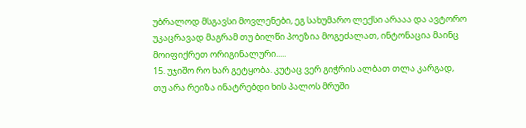უბრალოდ მსგავსი მოვლენები, ეგ სახუმარო ლექსი არააა და ავტორო უკაცრავად მაგრამ თუ ბილწი პოეზია მოგეძალათ, ინტონაცია მაინც მოიფიქრეთ ორიგინალური.....
15. უჯიშო რო ხარ გეტყობა. კუტაც ვერ გიჭრის ალბათ თლა კარგად, თუ არა რეიზა ინატრებდი ხის პალოს მრუში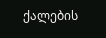ქალების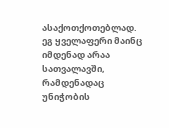ასაქოთქოთებლად. ეგ ყველაფერი მაინც იმდენად არაა სათვალავში, რამდენადაც უნიჭობის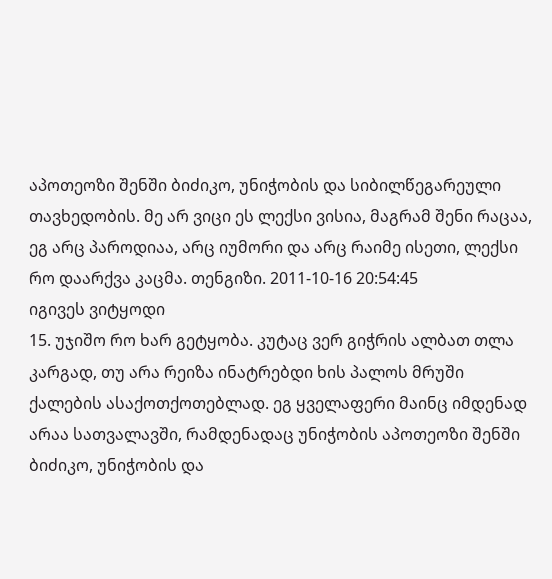აპოთეოზი შენში ბიძიკო, უნიჭობის და სიბილწეგარეული თავხედობის. მე არ ვიცი ეს ლექსი ვისია, მაგრამ შენი რაცაა, ეგ არც პაროდიაა, არც იუმორი და არც რაიმე ისეთი, ლექსი რო დაარქვა კაცმა. თენგიზი. 2011-10-16 20:54:45
იგივეს ვიტყოდი
15. უჯიშო რო ხარ გეტყობა. კუტაც ვერ გიჭრის ალბათ თლა კარგად, თუ არა რეიზა ინატრებდი ხის პალოს მრუში ქალების ასაქოთქოთებლად. ეგ ყველაფერი მაინც იმდენად არაა სათვალავში, რამდენადაც უნიჭობის აპოთეოზი შენში ბიძიკო, უნიჭობის და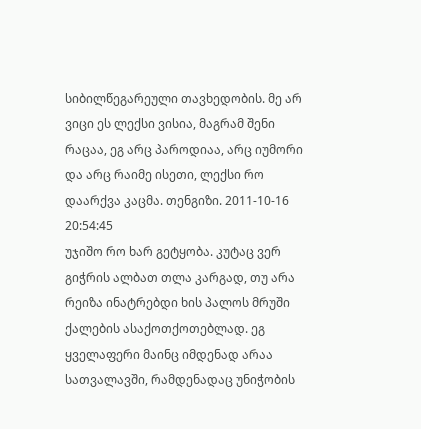სიბილწეგარეული თავხედობის. მე არ ვიცი ეს ლექსი ვისია, მაგრამ შენი რაცაა, ეგ არც პაროდიაა, არც იუმორი და არც რაიმე ისეთი, ლექსი რო დაარქვა კაცმა. თენგიზი. 2011-10-16 20:54:45
უჯიშო რო ხარ გეტყობა. კუტაც ვერ გიჭრის ალბათ თლა კარგად, თუ არა რეიზა ინატრებდი ხის პალოს მრუში ქალების ასაქოთქოთებლად. ეგ ყველაფერი მაინც იმდენად არაა სათვალავში, რამდენადაც უნიჭობის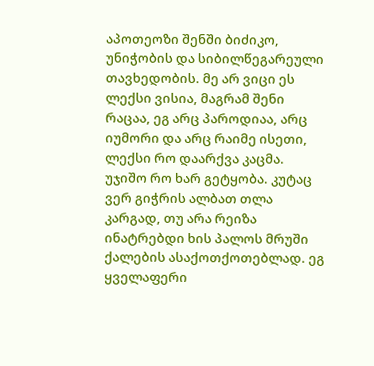აპოთეოზი შენში ბიძიკო, უნიჭობის და სიბილწეგარეული თავხედობის. მე არ ვიცი ეს ლექსი ვისია, მაგრამ შენი რაცაა, ეგ არც პაროდიაა, არც იუმორი და არც რაიმე ისეთი, ლექსი რო დაარქვა კაცმა.
უჯიშო რო ხარ გეტყობა. კუტაც ვერ გიჭრის ალბათ თლა კარგად, თუ არა რეიზა ინატრებდი ხის პალოს მრუში ქალების ასაქოთქოთებლად. ეგ ყველაფერი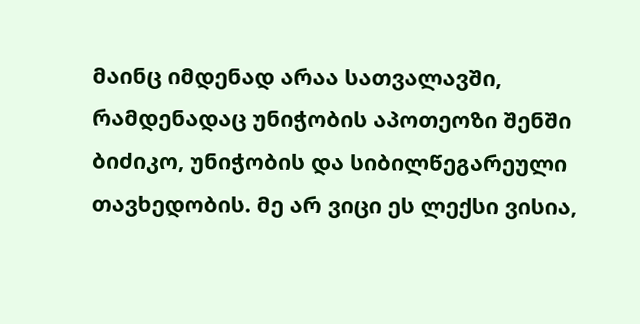მაინც იმდენად არაა სათვალავში, რამდენადაც უნიჭობის აპოთეოზი შენში ბიძიკო, უნიჭობის და სიბილწეგარეული თავხედობის. მე არ ვიცი ეს ლექსი ვისია,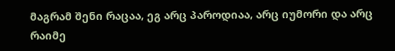მაგრამ შენი რაცაა, ეგ არც პაროდიაა, არც იუმორი და არც რაიმე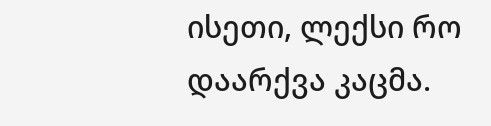ისეთი, ლექსი რო დაარქვა კაცმა.